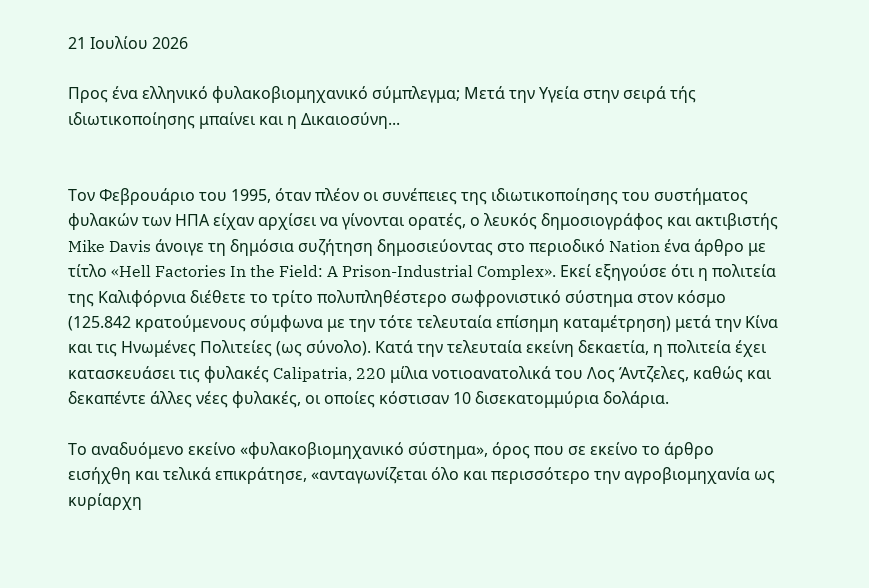21 Ιουλίου 2026

Προς ένα ελληνικό φυλακοβιομηχανικό σύμπλεγμα; Μετά την Υγεία στην σειρά τής ιδιωτικοποίησης μπαίνει και η Δικαιοσύνη...


Τον Φεβρουάριο του 1995, όταν πλέον οι συνέπειες της ιδιωτικοποίησης του συστήματος φυλακών των ΗΠΑ είχαν αρχίσει να γίνονται ορατές, ο λευκός δημοσιογράφος και ακτιβιστής Mike Davis άνοιγε τη δημόσια συζήτηση δημοσιεύοντας στο περιοδικό Nation ένα άρθρο με τίτλο «Hell Factories In the Field: A Prison-Industrial Complex». Εκεί εξηγούσε ότι η πολιτεία της Καλιφόρνια διέθετε το τρίτο πολυπληθέστερο σωφρονιστικό σύστημα στον κόσμο (125.842 κρατούμενους σύμφωνα με την τότε τελευταία επίσημη καταμέτρηση) μετά την Κίνα και τις Ηνωμένες Πολιτείες (ως σύνολο). Κατά την τελευταία εκείνη δεκαετία, η πολιτεία έχει κατασκευάσει τις φυλακές Calipatria, 220 μίλια νοτιοανατολικά του Λος Άντζελες, καθώς και δεκαπέντε άλλες νέες φυλακές, οι οποίες κόστισαν 10 δισεκατομμύρια δολάρια.

Το αναδυόμενο εκείνο «φυλακοβιομηχανικό σύστημα», όρος που σε εκείνο το άρθρο εισήχθη και τελικά επικράτησε, «ανταγωνίζεται όλο και περισσότερο την αγροβιομηχανία ως κυρίαρχη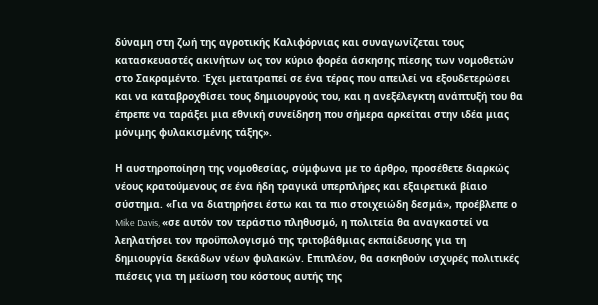δύναμη στη ζωή της αγροτικής Καλιφόρνιας και συναγωνίζεται τους κατασκευαστές ακινήτων ως τον κύριο φορέα άσκησης πίεσης των νομοθετών στο Σακραμέντο. Έχει μετατραπεί σε ένα τέρας που απειλεί να εξουδετερώσει και να καταβροχθίσει τους δημιουργούς του, και η ανεξέλεγκτη ανάπτυξή του θα έπρεπε να ταράξει μια εθνική συνείδηση που σήμερα αρκείται στην ιδέα μιας μόνιμης φυλακισμένης τάξης».

Η αυστηροποίηση της νομοθεσίας, σύμφωνα με το άρθρο, προσέθετε διαρκώς νέους κρατούμενους σε ένα ήδη τραγικά υπερπλήρες και εξαιρετικά βίαιο σύστημα. «Για να διατηρήσει έστω και τα πιο στοιχειώδη δεσμά», προέβλεπε ο Mike Davis, «σε αυτόν τον τεράστιο πληθυσμό, η πολιτεία θα αναγκαστεί να λεηλατήσει τον προϋπολογισμό της τριτοβάθμιας εκπαίδευσης για τη δημιουργία δεκάδων νέων φυλακών. Επιπλέον, θα ασκηθούν ισχυρές πολιτικές πιέσεις για τη μείωση του κόστους αυτής της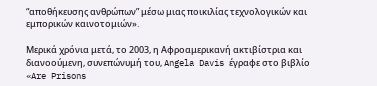“αποθήκευσης ανθρώπων” μέσω μιας ποικιλίας τεχνολογικών και εμπορικών καινοτομιών».

Μερικά χρόνια μετά, το 2003, η Αφροαμερικανή ακτιβίστρια και διανοούμενη, συνεπώνυμή του, Angela Davis έγραφε στο βιβλίο «Are Prisons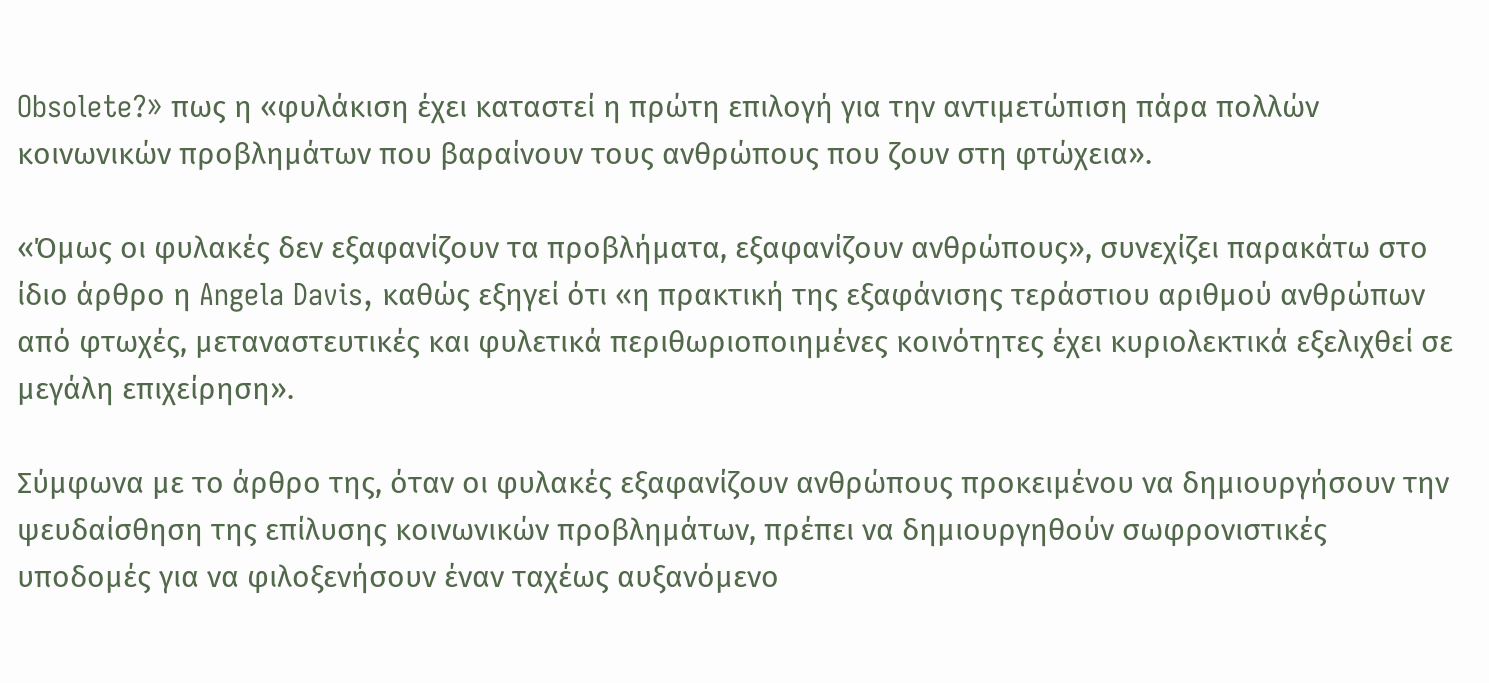Obsolete?» πως η «φυλάκιση έχει καταστεί η πρώτη επιλογή για την αντιμετώπιση πάρα πολλών κοινωνικών προβλημάτων που βαραίνουν τους ανθρώπους που ζουν στη φτώχεια».

«Όμως οι φυλακές δεν εξαφανίζουν τα προβλήματα, εξαφανίζουν ανθρώπους», συνεχίζει παρακάτω στο ίδιο άρθρο η Angela Davis, καθώς εξηγεί ότι «η πρακτική της εξαφάνισης τεράστιου αριθμού ανθρώπων από φτωχές, μεταναστευτικές και φυλετικά περιθωριοποιημένες κοινότητες έχει κυριολεκτικά εξελιχθεί σε μεγάλη επιχείρηση».

Σύμφωνα με το άρθρο της, όταν οι φυλακές εξαφανίζουν ανθρώπους προκειμένου να δημιουργήσουν την ψευδαίσθηση της επίλυσης κοινωνικών προβλημάτων, πρέπει να δημιουργηθούν σωφρονιστικές υποδομές για να φιλοξενήσουν έναν ταχέως αυξανόμενο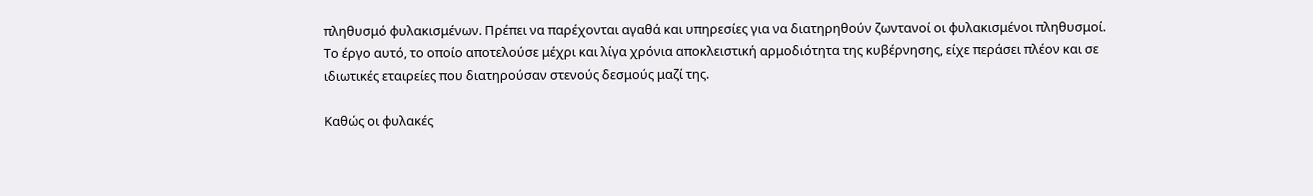πληθυσμό φυλακισμένων. Πρέπει να παρέχονται αγαθά και υπηρεσίες για να διατηρηθούν ζωντανοί οι φυλακισμένοι πληθυσμοί. Το έργο αυτό, το οποίο αποτελούσε μέχρι και λίγα χρόνια αποκλειστική αρμοδιότητα της κυβέρνησης, είχε περάσει πλέον και σε ιδιωτικές εταιρείες που διατηρούσαν στενούς δεσμούς μαζί της.

Καθώς οι φυλακές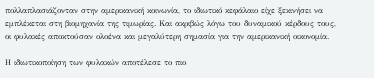πολλαπλασιάζονταν στην αμερικανική κοινωνία, το ιδιωτικό κεφάλαιο είχε ξεκινήσει να εμπλέκεται στη βιομηχανία της τιμωρίας. Και ακριβώς λόγω του δυναμικού κέρδους τους, οι φυλακές αποκτούσαν ολοένα και μεγαλύτερη σημασία για την αμερικανική οικονομία.

Η ιδιωτικοποίηση των φυλακών αποτέλεσε το πιο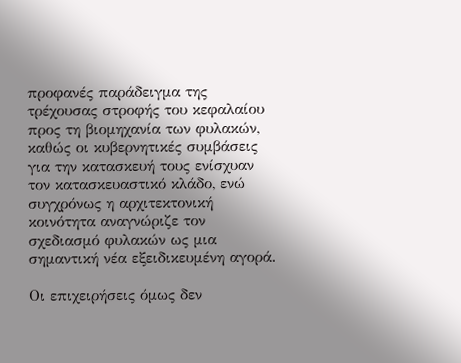προφανές παράδειγμα της τρέχουσας στροφής του κεφαλαίου προς τη βιομηχανία των φυλακών, καθώς οι κυβερνητικές συμβάσεις για την κατασκευή τους ενίσχυαν τον κατασκευαστικό κλάδο, ενώ συγχρόνως η αρχιτεκτονική κοινότητα αναγνώριζε τον σχεδιασμό φυλακών ως μια σημαντική νέα εξειδικευμένη αγορά.

Οι επιχειρήσεις όμως δεν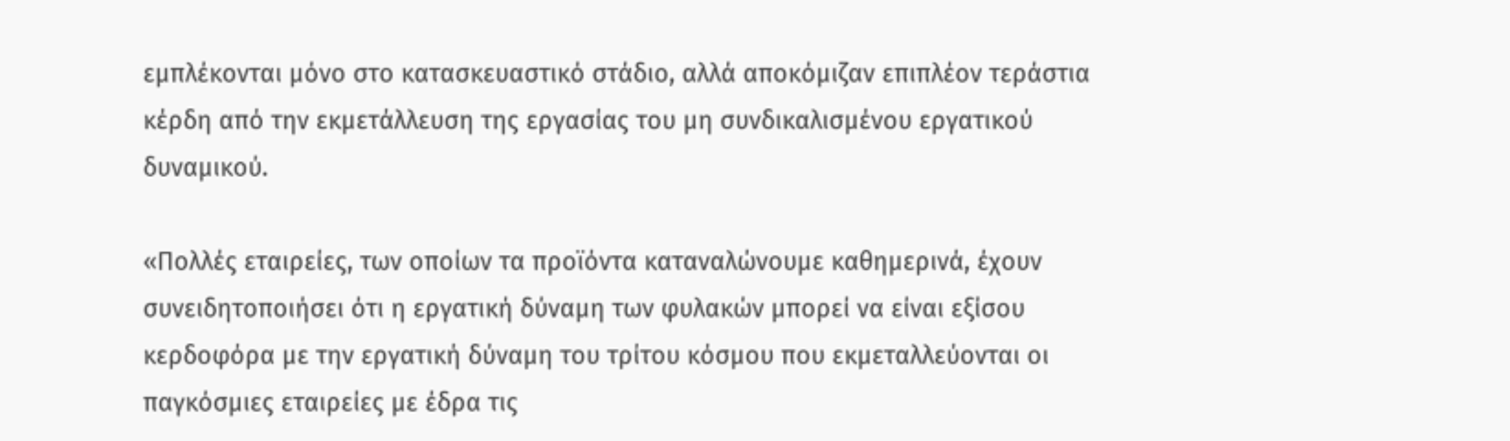εμπλέκονται μόνο στο κατασκευαστικό στάδιο, αλλά αποκόμιζαν επιπλέον τεράστια κέρδη από την εκμετάλλευση της εργασίας του μη συνδικαλισμένου εργατικού δυναμικού.

«Πολλές εταιρείες, των οποίων τα προϊόντα καταναλώνουμε καθημερινά, έχουν συνειδητοποιήσει ότι η εργατική δύναμη των φυλακών μπορεί να είναι εξίσου κερδοφόρα με την εργατική δύναμη του τρίτου κόσμου που εκμεταλλεύονται οι παγκόσμιες εταιρείες με έδρα τις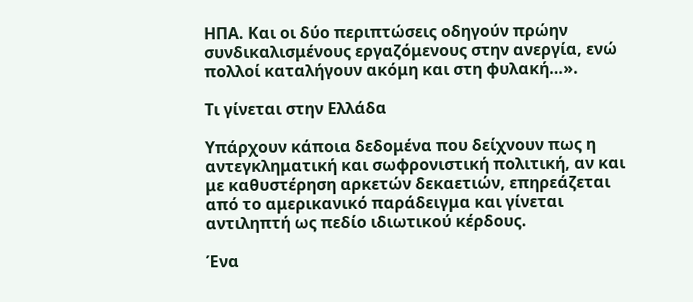ΗΠΑ. Και οι δύο περιπτώσεις οδηγούν πρώην συνδικαλισμένους εργαζόμενους στην ανεργία, ενώ πολλοί καταλήγουν ακόμη και στη φυλακή…».

Τι γίνεται στην Ελλάδα

Υπάρχουν κάποια δεδομένα που δείχνουν πως η αντεγκληματική και σωφρονιστική πολιτική, αν και με καθυστέρηση αρκετών δεκαετιών, επηρεάζεται από το αμερικανικό παράδειγμα και γίνεται αντιληπτή ως πεδίο ιδιωτικού κέρδους.

Ένα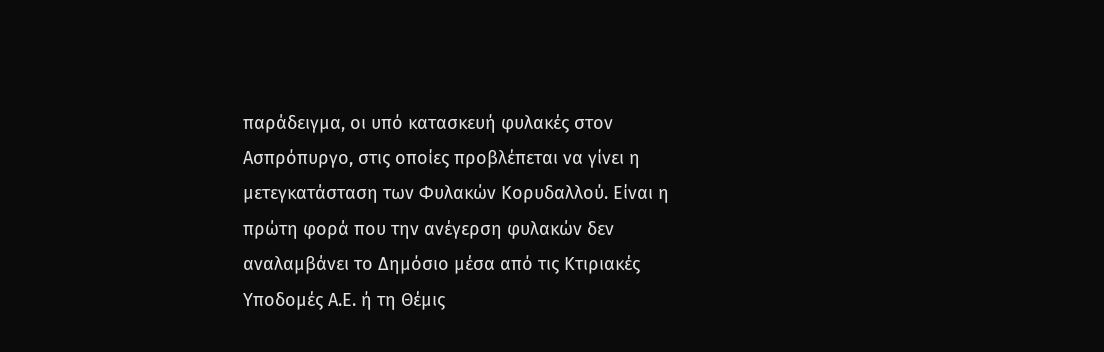παράδειγμα, οι υπό κατασκευή φυλακές στον Ασπρόπυργο, στις οποίες προβλέπεται να γίνει η μετεγκατάσταση των Φυλακών Κορυδαλλού. Είναι η πρώτη φορά που την ανέγερση φυλακών δεν αναλαμβάνει το Δημόσιο μέσα από τις Κτιριακές Υποδομές Α.Ε. ή τη Θέμις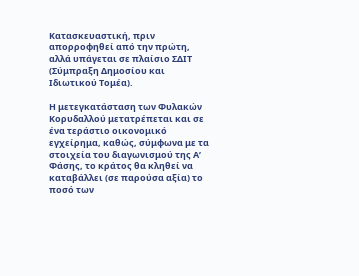Κατασκευαστική, πριν απορροφηθεί από την πρώτη, αλλά υπάγεται σε πλαίσιο ΣΔΙΤ (Σύμπραξη Δημοσίου και Ιδιωτικού Τομέα).

Η μετεγκατάσταση των Φυλακών Κορυδαλλού μετατρέπεται και σε ένα τεράστιο οικονομικό εγχείρημα, καθώς, σύμφωνα με τα στοιχεία του διαγωνισμού της Α’ Φάσης, το κράτος θα κληθεί να καταβάλλει (σε παρούσα αξία) το ποσό των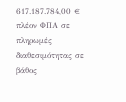617.187.784,00 € πλέον ΦΠΑ σε πληρωμές διαθεσιμότητας σε βάθος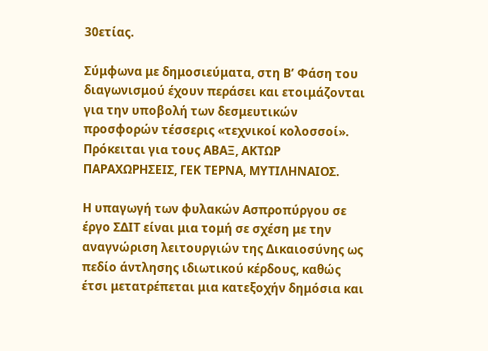30ετίας.

Σύμφωνα με δημοσιεύματα, στη Β’ Φάση του διαγωνισμού έχουν περάσει και ετοιμάζονται για την υποβολή των δεσμευτικών προσφορών τέσσερις «τεχνικοί κολοσσοί». Πρόκειται για τους ΑΒΑΞ, ΑΚΤΩΡ ΠΑΡΑΧΩΡΗΣΕΙΣ, ΓΕΚ ΤΕΡΝΑ, ΜΥΤΙΛΗΝΑΙΟΣ.

Η υπαγωγή των φυλακών Ασπροπύργου σε έργο ΣΔΙΤ είναι μια τομή σε σχέση με την αναγνώριση λειτουργιών της Δικαιοσύνης ως πεδίο άντλησης ιδιωτικού κέρδους, καθώς έτσι μετατρέπεται μια κατεξοχήν δημόσια και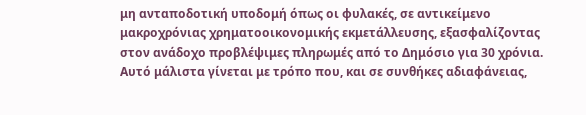μη ανταποδοτική υποδομή όπως οι φυλακές, σε αντικείμενο μακροχρόνιας χρηματοοικονομικής εκμετάλλευσης, εξασφαλίζοντας στον ανάδοχο προβλέψιμες πληρωμές από το Δημόσιο για 30 χρόνια. Αυτό μάλιστα γίνεται με τρόπο που, και σε συνθήκες αδιαφάνειας,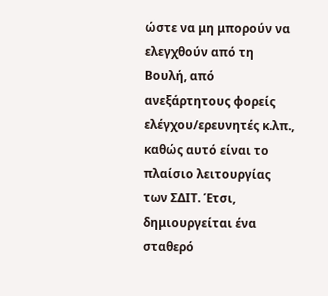ώστε να μη μπορούν να ελεγχθούν από τη Βουλή, από ανεξάρτητους φορείς ελέγχου/ερευνητές κ.λπ., καθώς αυτό είναι το πλαίσιο λειτουργίας των ΣΔΙΤ. Έτσι, δημιουργείται ένα σταθερό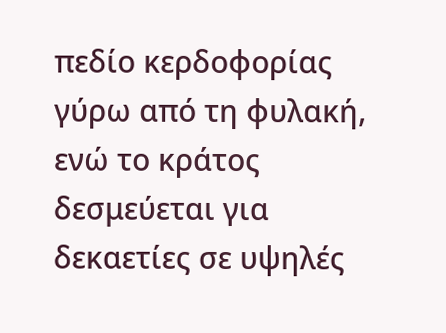πεδίο κερδοφορίας γύρω από τη φυλακή, ενώ το κράτος δεσμεύεται για δεκαετίες σε υψηλές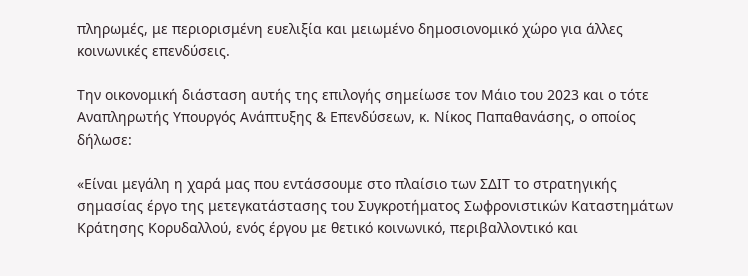πληρωμές, με περιορισμένη ευελιξία και μειωμένο δημοσιονομικό χώρο για άλλες κοινωνικές επενδύσεις.

Την οικονομική διάσταση αυτής της επιλογής σημείωσε τον Μάιο του 2023 και ο τότε Αναπληρωτής Υπουργός Ανάπτυξης & Επενδύσεων, κ. Νίκος Παπαθανάσης, ο οποίος δήλωσε:

«Είναι μεγάλη η χαρά μας που εντάσσουμε στο πλαίσιο των ΣΔΙΤ το στρατηγικής σημασίας έργο της μετεγκατάστασης του Συγκροτήματος Σωφρονιστικών Καταστημάτων Κράτησης Κορυδαλλού, ενός έργου με θετικό κοινωνικό, περιβαλλοντικό και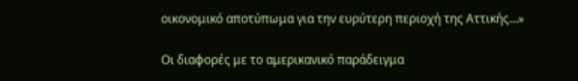οικονομικό αποτύπωμα για την ευρύτερη περιοχή της Αττικής…»

Οι διαφορές με το αμερικανικό παράδειγμα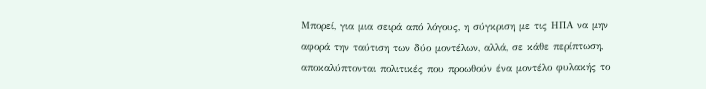Μπορεί, για μια σειρά από λόγους, η σύγκριση με τις ΗΠΑ να μην αφορά την ταύτιση των δύο μοντέλων, αλλά, σε κάθε περίπτωση, αποκαλύπτονται πολιτικές που προωθούν ένα μοντέλο φυλακής το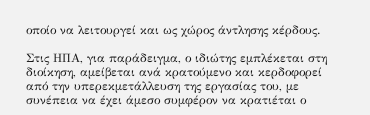οποίο να λειτουργεί και ως χώρος άντλησης κέρδους.

Στις ΗΠΑ, για παράδειγμα, ο ιδιώτης εμπλέκεται στη διοίκηση, αμείβεται ανά κρατούμενο και κερδοφορεί από την υπερεκμετάλλευση της εργασίας του, με συνέπεια να έχει άμεσο συμφέρον να κρατιέται ο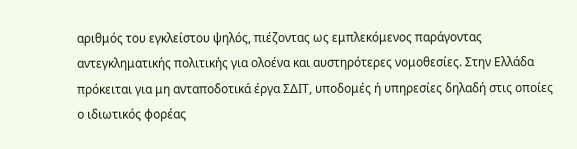αριθμός του εγκλείστου ψηλός, πιέζοντας ως εμπλεκόμενος παράγοντας αντεγκληματικής πολιτικής για ολοένα και αυστηρότερες νομοθεσίες. Στην Ελλάδα πρόκειται για μη ανταποδοτικά έργα ΣΔΙΤ, υποδομές ή υπηρεσίες δηλαδή στις οποίες ο ιδιωτικός φορέας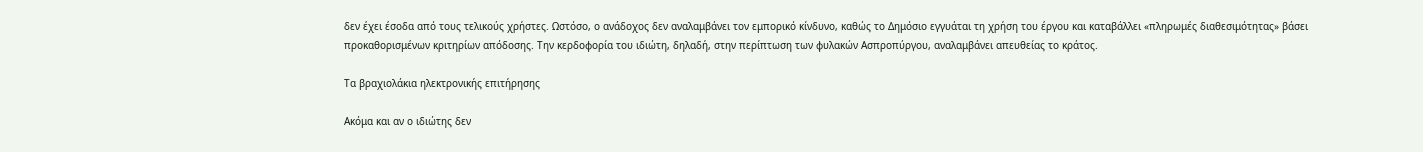δεν έχει έσοδα από τους τελικούς χρήστες. Ωστόσο, ο ανάδοχος δεν αναλαμβάνει τον εμπορικό κίνδυνο, καθώς το Δημόσιο εγγυάται τη χρήση του έργου και καταβάλλει «πληρωμές διαθεσιμότητας» βάσει προκαθορισμένων κριτηρίων απόδοσης. Την κερδοφορία του ιδιώτη, δηλαδή, στην περίπτωση των φυλακών Ασπροπύργου, αναλαμβάνει απευθείας το κράτος.

Τα βραχιολάκια ηλεκτρονικής επιτήρησης

Ακόμα και αν ο ιδιώτης δεν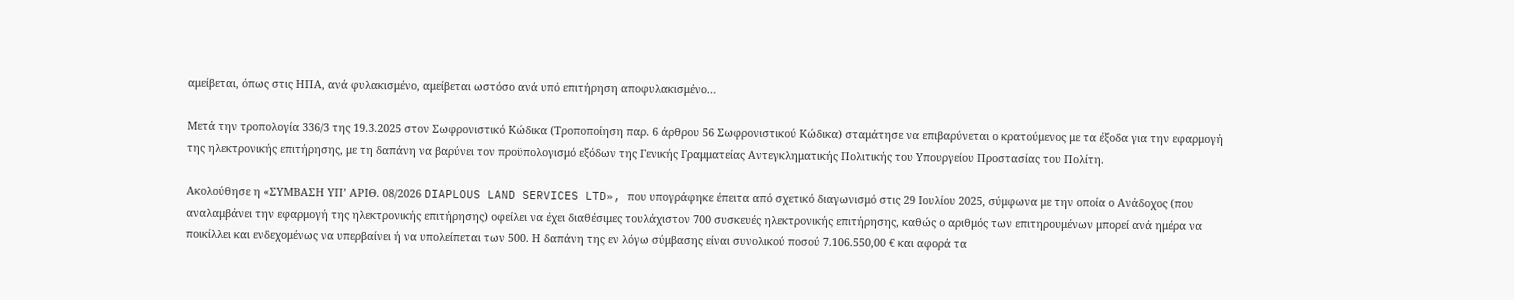αμείβεται, όπως στις ΗΠΑ, ανά φυλακισμένο, αμείβεται ωστόσο ανά υπό επιτήρηση αποφυλακισμένο…

Μετά την τροπολογία 336/3 της 19.3.2025 στον Σωφρονιστικό Κώδικα (Τροποποίηση παρ. 6 άρθρου 56 Σωφρονιστικού Κώδικα) σταμάτησε να επιβαρύνεται ο κρατούμενος με τα έξοδα για την εφαρμογή της ηλεκτρονικής επιτήρησης, με τη δαπάνη να βαρύνει τον προϋπολογισμό εξόδων της Γενικής Γραμματείας Αντεγκληματικής Πολιτικής του Υπουργείου Προστασίας του Πολίτη.

Ακολούθησε η «ΣΥΜΒΑΣΗ ΥΠ’ ΑΡΙΘ. 08/2026 DIAPLOUS LAND SERVICES LTD», που υπογράφηκε έπειτα από σχετικό διαγωνισμό στις 29 Ιουλίου 2025, σύμφωνα με την οποία ο Ανάδοχος (που αναλαμβάνει την εφαρμογή της ηλεκτρονικής επιτήρησης) οφείλει να έχει διαθέσιμες τουλάχιστον 700 συσκευές ηλεκτρονικής επιτήρησης, καθώς ο αριθμός των επιτηρουμένων μπορεί ανά ημέρα να ποικίλλει και ενδεχομένως να υπερβαίνει ή να υπολείπεται των 500. Η δαπάνη της εν λόγω σύμβασης είναι συνολικού ποσού 7.106.550,00 € και αφορά τα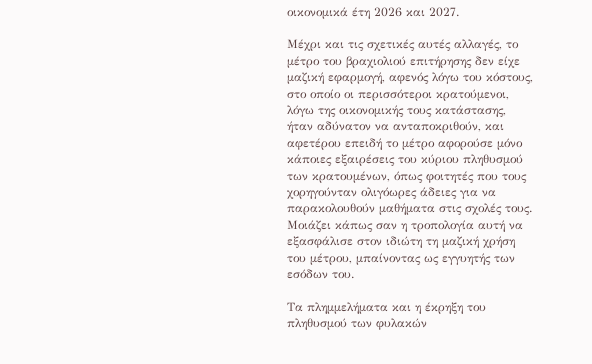οικονομικά έτη 2026 και 2027.

Μέχρι και τις σχετικές αυτές αλλαγές, το μέτρο του βραχιολιού επιτήρησης δεν είχε μαζική εφαρμογή, αφενός λόγω του κόστους, στο οποίο οι περισσότεροι κρατούμενοι, λόγω της οικονομικής τους κατάστασης, ήταν αδύνατον να ανταποκριθούν, και αφετέρου επειδή το μέτρο αφορούσε μόνο κάποιες εξαιρέσεις του κύριου πληθυσμού των κρατουμένων, όπως φοιτητές που τους χορηγούνταν ολιγόωρες άδειες για να παρακολουθούν μαθήματα στις σχολές τους. Μοιάζει κάπως σαν η τροπολογία αυτή να εξασφάλισε στον ιδιώτη τη μαζική χρήση του μέτρου, μπαίνοντας ως εγγυητής των εσόδων του.

Τα πλημμελήματα και η έκρηξη του πληθυσμού των φυλακών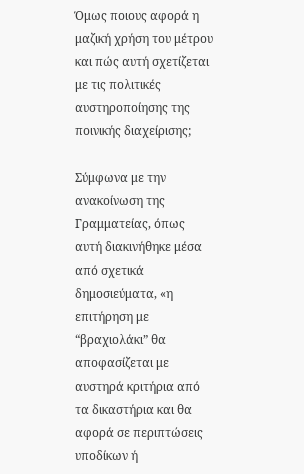Όμως ποιους αφορά η μαζική χρήση του μέτρου και πώς αυτή σχετίζεται με τις πολιτικές αυστηροποίησης της ποινικής διαχείρισης;

Σύμφωνα με την ανακοίνωση της Γραμματείας, όπως αυτή διακινήθηκε μέσα από σχετικά δημοσιεύματα, «η επιτήρηση με “βραχιολάκι” θα αποφασίζεται με αυστηρά κριτήρια από τα δικαστήρια και θα αφορά σε περιπτώσεις υποδίκων ή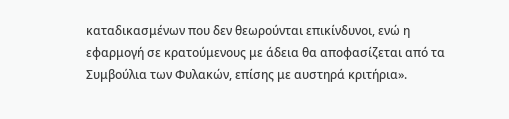καταδικασμένων που δεν θεωρούνται επικίνδυνοι, ενώ η εφαρμογή σε κρατούμενους με άδεια θα αποφασίζεται από τα Συμβούλια των Φυλακών, επίσης με αυστηρά κριτήρια».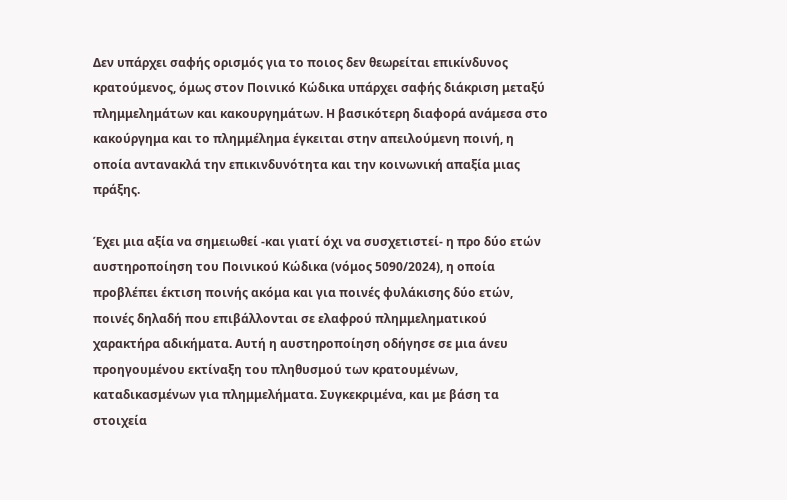Δεν υπάρχει σαφής ορισμός για το ποιος δεν θεωρείται επικίνδυνος κρατούμενος, όμως στον Ποινικό Κώδικα υπάρχει σαφής διάκριση μεταξύ πλημμελημάτων και κακουργημάτων. Η βασικότερη διαφορά ανάμεσα στο κακούργημα και το πλημμέλημα έγκειται στην απειλούμενη ποινή, η οποία αντανακλά την επικινδυνότητα και την κοινωνική απαξία μιας πράξης.

Έχει μια αξία να σημειωθεί -και γιατί όχι να συσχετιστεί- η προ δύο ετών αυστηροποίηση του Ποινικού Κώδικα (νόμος 5090/2024), η οποία προβλέπει έκτιση ποινής ακόμα και για ποινές φυλάκισης δύο ετών, ποινές δηλαδή που επιβάλλονται σε ελαφρού πλημμεληματικού χαρακτήρα αδικήματα. Αυτή η αυστηροποίηση οδήγησε σε μια άνευ προηγουμένου εκτίναξη του πληθυσμού των κρατουμένων, καταδικασμένων για πλημμελήματα. Συγκεκριμένα, και με βάση τα στοιχεία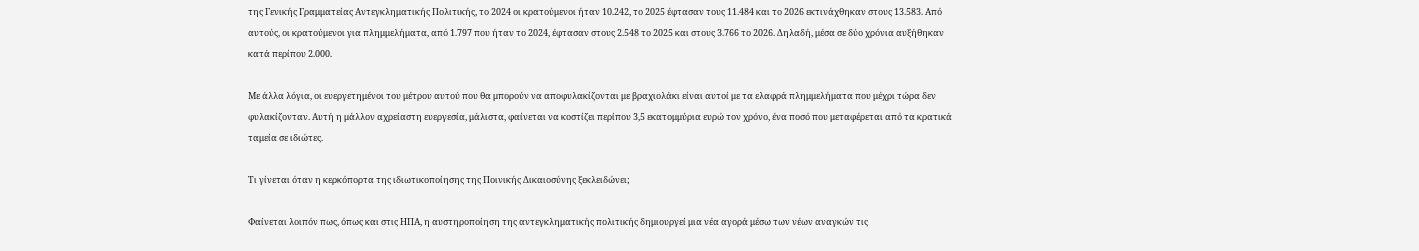της Γενικής Γραμματείας Αντεγκληματικής Πολιτικής, το 2024 οι κρατούμενοι ήταν 10.242, το 2025 έφτασαν τους 11.484 και το 2026 εκτινάχθηκαν στους 13.583. Από αυτούς, οι κρατούμενοι για πλημμελήματα, από 1.797 που ήταν το 2024, έφτασαν στους 2.548 το 2025 και στους 3.766 το 2026. Δηλαδή, μέσα σε δύο χρόνια αυξήθηκαν κατά περίπου 2.000.

Με άλλα λόγια, οι ευεργετημένοι του μέτρου αυτού που θα μπορούν να αποφυλακίζονται με βραχιολάκι είναι αυτοί με τα ελαφρά πλημμελήματα που μέχρι τώρα δεν φυλακίζονταν. Αυτή η μάλλον αχρείαστη ευεργεσία, μάλιστα, φαίνεται να κοστίζει περίπου 3,5 εκατομμύρια ευρώ τον χρόνο, ένα ποσό που μεταφέρεται από τα κρατικά ταμεία σε ιδιώτες.

Τι γίνεται όταν η κερκόπορτα της ιδιωτικοποίησης της Ποινικής Δικαιοσύνης ξεκλειδώνει;

Φαίνεται λοιπόν πως, όπως και στις ΗΠΑ, η αυστηροποίηση της αντεγκληματικής πολιτικής δημιουργεί μια νέα αγορά μέσω των νέων αναγκών τις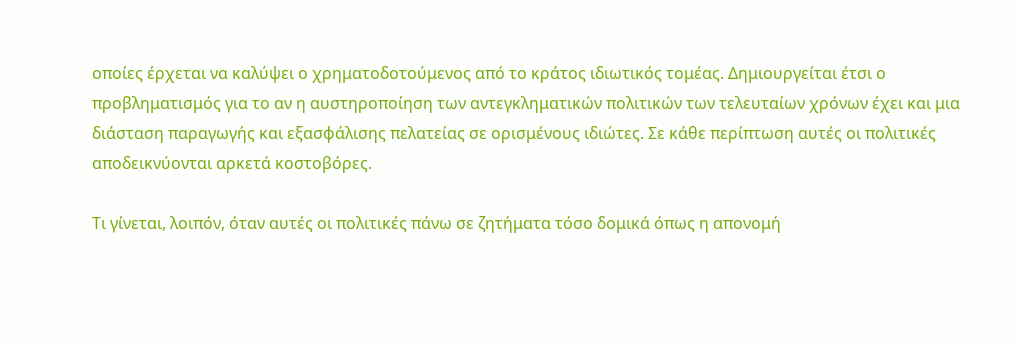οποίες έρχεται να καλύψει ο χρηματοδοτούμενος από το κράτος ιδιωτικός τομέας. Δημιουργείται έτσι ο προβληματισμός για το αν η αυστηροποίηση των αντεγκληματικών πολιτικών των τελευταίων χρόνων έχει και μια διάσταση παραγωγής και εξασφάλισης πελατείας σε ορισμένους ιδιώτες. Σε κάθε περίπτωση αυτές οι πολιτικές αποδεικνύονται αρκετά κοστοβόρες.

Τι γίνεται, λοιπόν, όταν αυτές οι πολιτικές πάνω σε ζητήματα τόσο δομικά όπως η απονομή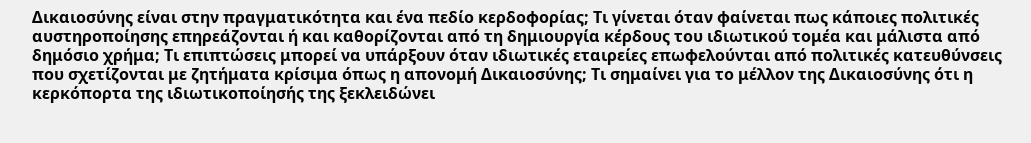Δικαιοσύνης είναι στην πραγματικότητα και ένα πεδίο κερδοφορίας; Τι γίνεται όταν φαίνεται πως κάποιες πολιτικές αυστηροποίησης επηρεάζονται ή και καθορίζονται από τη δημιουργία κέρδους του ιδιωτικού τομέα και μάλιστα από δημόσιο χρήμα; Τι επιπτώσεις μπορεί να υπάρξουν όταν ιδιωτικές εταιρείες επωφελούνται από πολιτικές κατευθύνσεις που σχετίζονται με ζητήματα κρίσιμα όπως η απονομή Δικαιοσύνης; Τι σημαίνει για το μέλλον της Δικαιοσύνης ότι η κερκόπορτα της ιδιωτικοποίησής της ξεκλειδώνει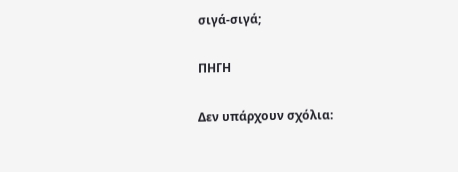σιγά-σιγά;

ΠΗΓΗ

Δεν υπάρχουν σχόλια: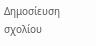Δημοσίευση σχολίου